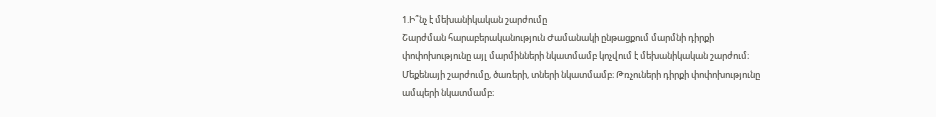1.Ի՞նչ է մեխանիկական շարժումը
Շարժման հարաբերականություն Ժամանակի ընթացքում մարմնի դիրքի փոփոխությունը այլ մարմինների նկատմամբ կոչվում է մեխանիկական շարժում։ Մեքենայի շարժումը, ծառերի, տների նկատմամբ։ Թռչուների դիրքի փոփոխությունը ամպերի նկատմամբ։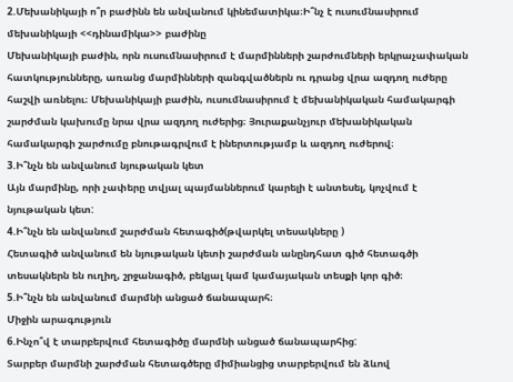2.Մեխանիկայի ո՞ր բաժինն են անվանում կինեմատիկա։Ի՞նչ է ուսումնասիրում մեխանիկայի <<դինամիկա>> բաժինը
Մեխանիկայի բաժին, որն ուսումնասիրում է մարմինների շարժումների երկրաչափական հատկությունները, առանց մարմինների զանգվածներն ու դրանց վրա ազդող ուժերը հաշվի առնելու։ Մեխանիկայի բաժին, ուսումնասիրում է մեխանիկական համակարգի շարժման կախումը նրա վրա ազդող ուժերից։ Յուրաքանչյուր մեխանիկական համակարգի շարժումը բնութագրվում է իներտությամբ և ազդող ուժերով։
3.Ի՞նչն են անվանում նյութական կետ
Այն մարմինը, որի չափերը տվյալ պայմաններում կարելի է անտեսել, կոչվում է նյութական կետ:
4.Ի՞նչն են անվանում շարժման հետագիծ(թվարկել տեսակները )
Հետագիծ անվանում են նյութական կետի շարժման անընդհատ գիծ հետագծի տեսակներն են ուղիղ, շրջանագիծ, բեկյալ կամ կամայական տեսքի կոր գիծ։
5.Ի՞նչն են անվանում մարմնի անցած ճանապարհ։
Միջին արագություն
6.Ինչո՞վ է տարբերվում հետագիծը մարմնի անցած ճանապարհից:
Տարբեր մարմնի շարժման հետագծերը միմիանցից տարբերվում են ձևով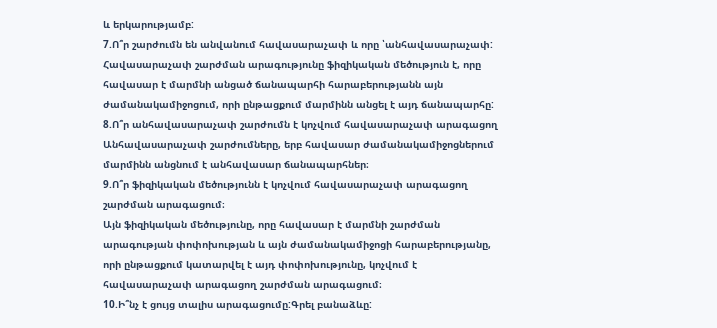և երկարությամբ:
7.Ո՞ր շարժումն են անվանում հավասարաչափ և որը ՝անհավասարաչափ:
Հավասարաչափ շարժման արագությունը ֆիզիկական մեծություն է, որը հավասար է մարմնի անցած ճանապարհի հարաբերությանն այն ժամանակամիջոցում, որի ընթացքում մարմինն անցել է այդ ճանապարհը:
8.Ո՞ր անհավասարաչափ շարժումն է կոչվում հավասարաչափ արագացող
Անհավասարաչափ շարժումները, երբ հավասար ժամանակամիջոցներում մարմինն անցնում է անհավասար ճանապարհներ։
9.Ո՞ր ֆիզիկական մեծությունն է կոչվում հավասարաչափ արագացող շարժման արագացում։
Այն ֆիզիկական մեծությունը, որը հավասար է մարմնի շարժման արագության փոփոխության և այն ժամանակամիջոցի հարաբերությանը, որի ընթացքում կատարվել է այդ փոփոխությունը, կոչվում է հավասարաչափ արագացող շարժման արագացում։
10.Ի՞նչ է ցույց տալիս արագացումը:Գրել բանաձևը: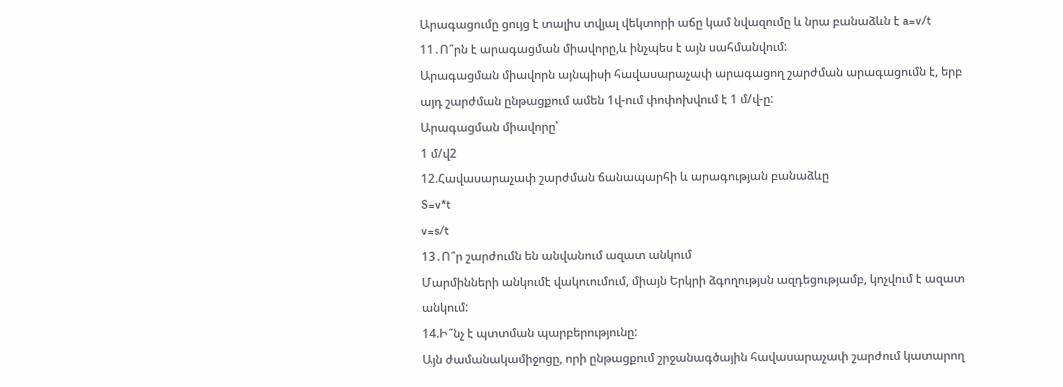Արագացումը ցույց է տալիս տվյալ վեկտորի աճը կամ նվազումը և նրա բանաձևն է a=v/t
11․Ո՞րն է արագացման միավորը,և ինչպես է այն սահմանվում:
Արագացման միավորն այնպիսի հավասարաչափ արագացող շարժման արագացումն է, երբ այդ շարժման ընթացքում ամեն 1վ-ում փոփոխվում է 1 մ/վ-ը:
Արագացման միավորը՝
1 մ/վ2
12.Հավասարաչափ շարժման ճանապարհի և արագության բանաձևը
S=v*t
v=s/t
13․Ո՞ր շարժումն են անվանում ազատ անկում
Մարմինների անկումէ վակուումում, միայն Երկրի ձգողությսն ազդեցությամբ, կոչվում է ազատ անկում:
14.Ի՞նչ է պտտման պարբերությունը:
Այն ժամանակամիջոցը, որի ընթացքում շրջանագծային հավասարաչափ շարժում կատարող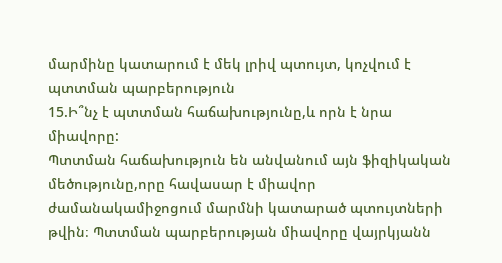մարմինը կատարում է մեկ լրիվ պտույտ, կոչվում է պտտման պարբերություն
15.Ի՞նչ է պտտման հաճախությունը,և որն է նրա միավորը:
Պտտման հաճախություն են անվանում այն ֆիզիկական մեծությունը,որը հավասար է միավոր ժամանակամիջոցում մարմնի կատարած պտույտների թվին։ Պտտման պարբերության միավորը վայրկյանն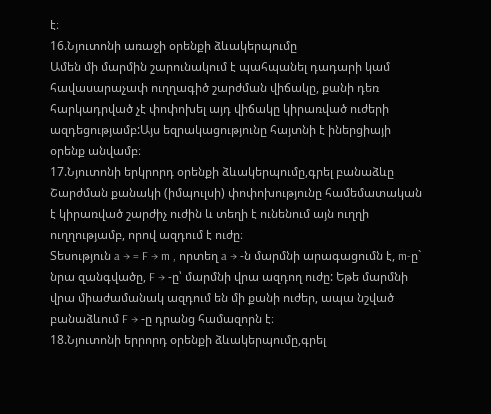է։
16.Նյուտոնի առաջի օրենքի ձևակերպումը
Ամեն մի մարմին շարունակում է պահպանել դադարի կամ հավասարաչափ ուղղագիծ շարժման վիճակը, քանի դեռ հարկադրված չէ փոփոխել այդ վիճակը կիրառված ուժերի ազդեցությամբ:Այս եզրակացությունը հայտնի է իներցիայի օրենք անվամբ։
17.Նյուտոնի երկրորդ օրենքի ձևակերպումը,գրել բանաձևը
Շարժման քանակի (իմպուլսի) փոփոխությունը համեմատական է կիրառված շարժիչ ուժին և տեղի է ունենում այն ուղղի ուղղությամբ, որով ազդում է ուժը։
Տեսություն a → = F → m , որտեղ a → -ն մարմնի արագացումն է, m-ը` նրա զանգվածը, F → -ը՝ մարմնի վրա ազդող ուժը: Եթե մարմնի վրա միաժամանակ ազդում են մի քանի ուժեր, ապա նշված բանաձևում F → -ը դրանց համազորն է։
18.Նյուտոնի երրորդ օրենքի ձևակերպումը,գրել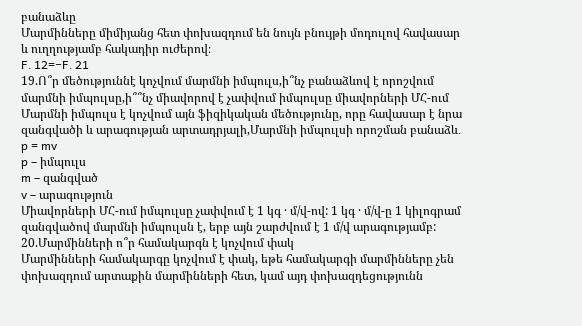բանաձևը
Մարմինները միմիյանց հետ փոխազդում են նույն բնույթի մոդուլով հավասար և ուղղությամբ հակադիր ուժերով։
F․ 12=−F․ 21
19.Ո՞ր մեծություննէ կոչվում մարմնի իմպուլս,ի՞նչ բանաձևով է որոշվում մարմնի իմպուլսը,ի՞՞նչ միավորով է չափվում իմպուլսը միավորների ՄՀ-ում
Մարմնի իմպուլս է կոչվում այն ֆիզիկական մեծությունը, որը հավասար է նրա զանգվածի և արագության արտադրյալի,Մարմնի իմպուլսի որոշման բանաձև․
p = mv
p – իմպուլս
m – զանգված
v – արագություն
Միավորների ՄՀ-ում իմպուլսը չափվում է 1 կգ · մ/վ-ով: 1 կգ · մ/վ-ը 1 կիլոգրամ զանգվածով մարմնի իմպուլսն է, երբ այն շարժվում է 1 մ/վ արագությամբ:
20.Մարմինների ո՞ր համակարգն է կոչվում փակ
Մարմինների համակարգը կոչվում է փակ, եթե համակարգի մարմինները չեն փոխազդում արտաքին մարմինների հետ, կամ այդ փոխազդեցությունն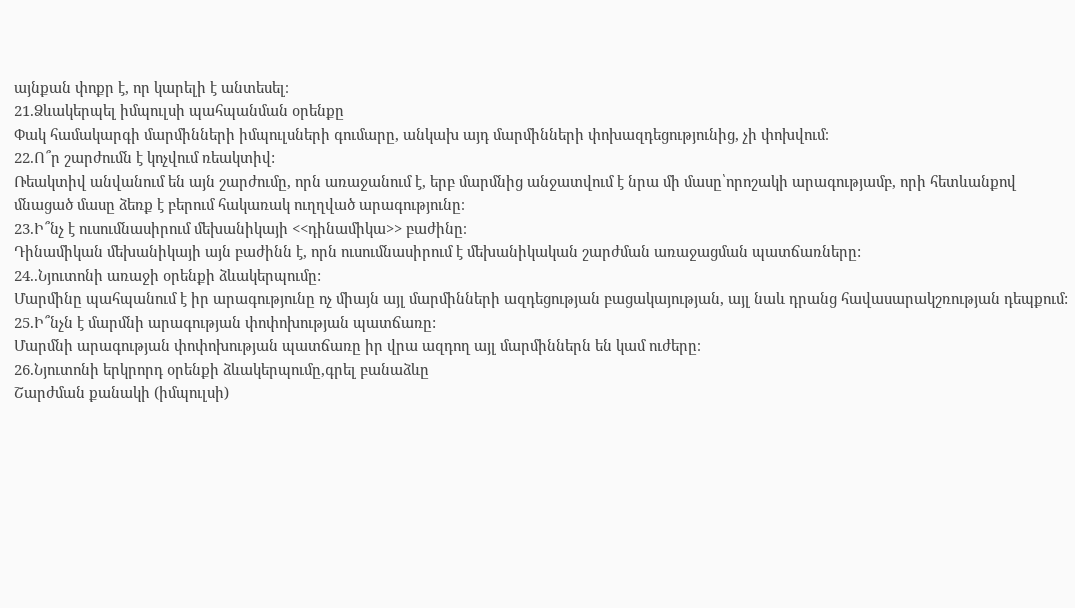այնքան փոքր է, որ կարելի է անտեսել։
21.Ձևակերպել իմպուլսի պահպանման օրենքը
Փակ համակարգի մարմինների իմպուլսների գումարը, անկախ այդ մարմինների փոխազդեցությունից, չի փոխվում։
22.Ո՞ր շարժումն է կոչվում ռեակտիվ:
Ռեակտիվ անվանում են այն շարժումը, որն առաջանում է, երբ մարմնից անջատվում է նրա մի մասը՝որոշակի արագությամբ, որի հետևանքով մնացած մասը ձեռք է բերում հակառակ ուղղված արագությունը։
23.Ի՞նչ է ուսումնասիրում մեխանիկայի <<դինամիկա>> բաժինը։
Դինամիկան մեխանիկայի այն բաժինն է, որն ուսումնասիրում է մեխանիկական շարժման առաջացման պատճառները:
24..Նյուտոնի առաջի օրենքի ձևակերպումը:
Մարմինը պահպանում է իր արագությունը ոչ միայն այլ մարմինների ազդեցության բացակայության, այլ նաև դրանց հավասարակշռության դեպքում:
25.Ի՞նչն է մարմնի արագության փոփոխության պատճառը:
Մարմնի արագության փոփոխության պատճառը իր վրա ազդող այլ մարմիններն են կամ ուժերը։
26.Նյուտոնի երկրորդ օրենքի ձևակերպումը,գրել բանաձևը
Շարժման քանակի (իմպուլսի)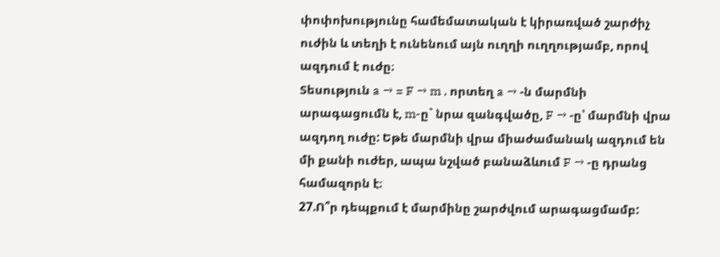փոփոխությունը համեմատական է կիրառված շարժիչ ուժին և տեղի է ունենում այն ուղղի ուղղությամբ, որով ազդում է ուժը։
Տեսություն a → = F → m , որտեղ a → -ն մարմնի արագացումն է, m-ը` նրա զանգվածը, F → -ը՝ մարմնի վրա ազդող ուժը: Եթե մարմնի վրա միաժամանակ ազդում են մի քանի ուժեր, ապա նշված բանաձևում F → -ը դրանց համազորն է։
27.Ո՞ր դեպքում է մարմինը շարժվում արագացմամբ: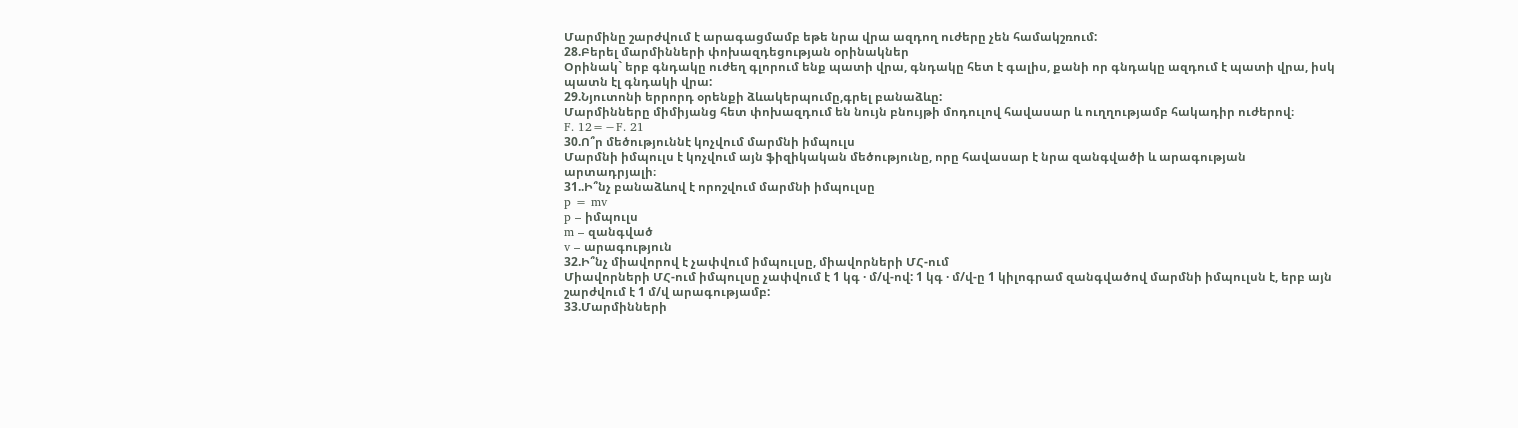Մարմինը շարժվում է արագացմամբ եթե նրա վրա ազդող ուժերը չեն համակշռում:
28.Բերել մարմինների փոխազդեցության օրինակներ
Օրինակ` երբ գնդակը ուժեղ գլորում ենք պատի վրա, գնդակը հետ է գալիս, քանի որ գնդակը ազդում է պատի վրա, իսկ պատն էլ գնդակի վրա:
29.Նյուտոնի երրորդ օրենքի ձևակերպումը,գրել բանաձևը:
Մարմինները միմիյանց հետ փոխազդում են նույն բնույթի մոդուլով հավասար և ուղղությամբ հակադիր ուժերով։
F․ 12=−F․ 21
30.Ո՞ր մեծություննէ կոչվում մարմնի իմպուլս
Մարմնի իմպուլս է կոչվում այն ֆիզիկական մեծությունը, որը հավասար է նրա զանգվածի և արագության արտադրյալի։
31..Ի՞նչ բանաձևով է որոշվում մարմնի իմպուլսը
p = mv
p – իմպուլս
m – զանգված
v – արագություն
32.Ի՞նչ միավորով է չափվում իմպուլսը, միավորների ՄՀ-ում
Միավորների ՄՀ-ում իմպուլսը չափվում է 1 կգ · մ/վ-ով: 1 կգ · մ/վ-ը 1 կիլոգրամ զանգվածով մարմնի իմպուլսն է, երբ այն շարժվում է 1 մ/վ արագությամբ:
33.Մարմինների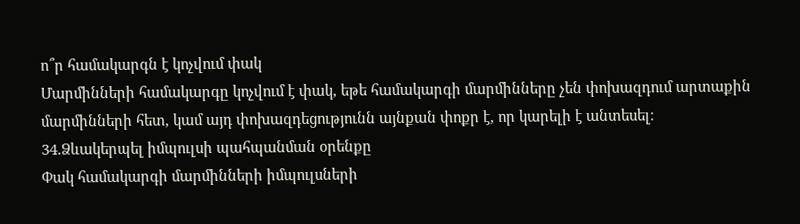ո՞ր համակարգն է կոչվում փակ
Մարմինների համակարգը կոչվում է փակ, եթե համակարգի մարմինները չեն փոխազդում արտաքին մարմինների հետ, կամ այդ փոխազդեցությունն այնքան փոքր է, որ կարելի է անտեսել։
34.Ձևակերպել իմպուլսի պահպանման օրենքը
Փակ համակարգի մարմինների իմպուլսների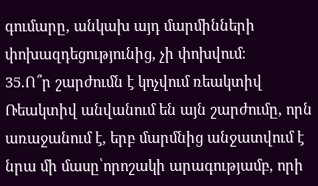գումարը, անկախ այդ մարմինների փոխազդեցությունից, չի փոխվում։
35.Ո՞ր շարժումն է կոչվում ռեակտիվ
Ռեակտիվ անվանում են այն շարժումը, որն առաջանում է, երբ մարմնից անջատվում է նրա մի մասը՝որոշակի արագությամբ, որի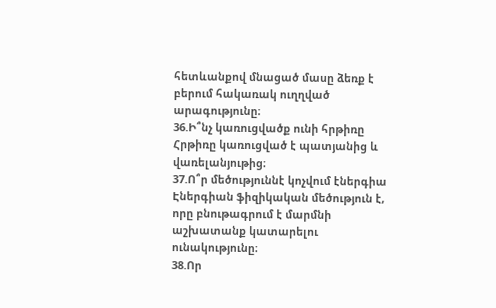հետևանքով մնացած մասը ձեռք է բերում հակառակ ուղղված արագությունը։
36.Ի՞նչ կառուցվածք ունի հրթիռը
Հրթիռը կառուցված է պատյանից և վառելանյութից։
37.Ո՞ր մեծություննէ կոչվում էներգիա
Էներգիան ֆիզիկական մեծություն է, որը բնութագրում է մարմնի աշխատանք կատարելու ունակությունը։
38.Որ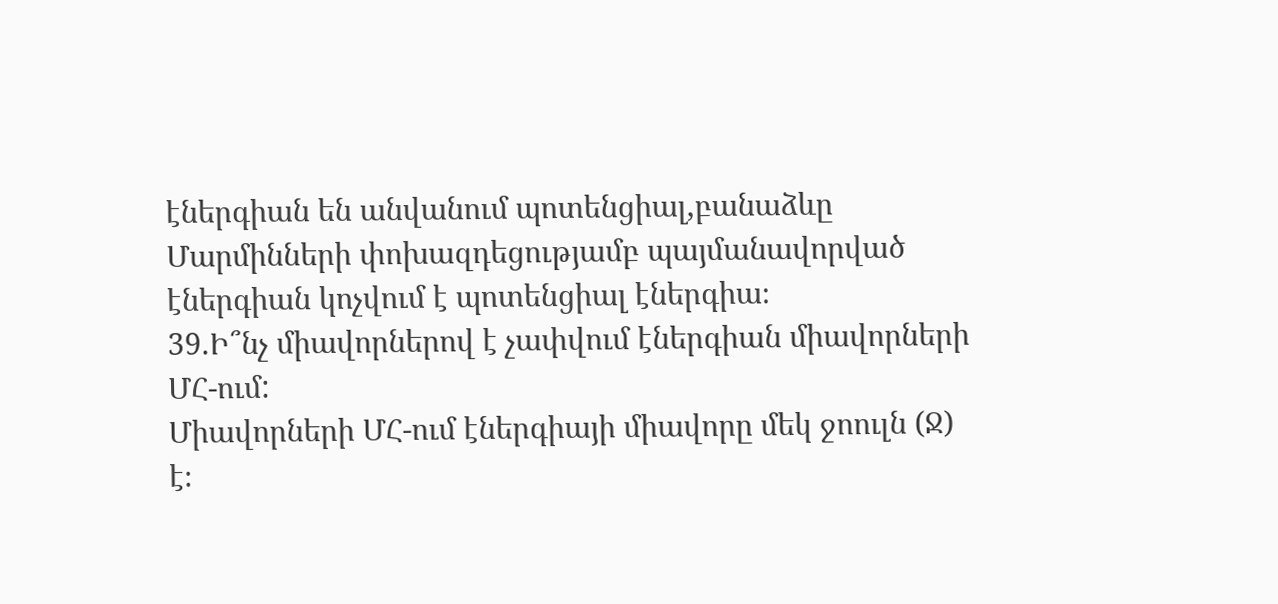էներգիան են անվանում պոտենցիալ,բանաձևը
Մարմինների փոխազդեցությամբ պայմանավորված էներգիան կոչվում է պոտենցիալ էներգիա։
39.Ի՞նչ միավորներով է չափվում էներգիան միավորների ՄՀ-ում:
Միավորների ՄՀ-ում էներգիայի միավորը մեկ ջոուլն (Ջ) է։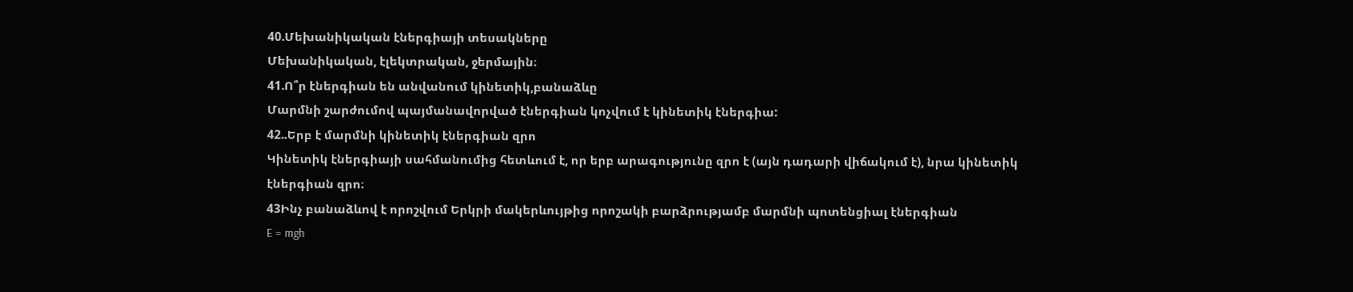40.Մեխանիկական էներգիայի տեսակները
Մեխանիկական, էլեկտրական, ջերմային։
41.Ո՞ր էներգիան են անվանում կինետիկ,բանաձևը
Մարմնի շարժումով պայմանավորված էներգիան կոչվում է կինետիկ էներգիա:
42..Երբ է մարմնի կինետիկ էներգիան զրո
Կինետիկ էներգիայի սահմանումից հետևում է, որ երբ արագությունը զրո է (այն դադարի վիճակում է), նրա կինետիկ էներգիան զրո։
43Ինչ բանաձևով է որոշվում Երկրի մակերևույթից որոշակի բարձրությամբ մարմնի պոտենցիալ էներգիան
E = mgh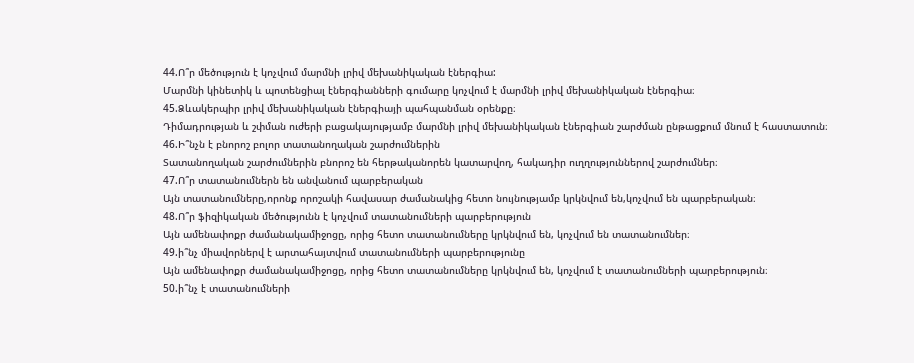44.Ո՞ր մեծություն է կոչվում մարմնի լրիվ մեխանիկական էներգիա:
Մարմնի կինետիկ և պոտենցիալ էներգիանների գումարը կոչվում է մարմնի լրիվ մեխանիկական էներգիա։
45.Ձևակերպիր լրիվ մեխանիկական էներգիայի պահպանման օրենքը։
Դիմադրության և շփման ուժերի բացակայությամբ մարմնի լրիվ մեխանիկական էներգիան շարժման ընթացքում մնում է հաստատուն։
46.Ի՞նչն է բնորոշ բոլոր տատանողական շարժումներին
Տատանողական շարժումներին բնորոշ են հերթականորեն կատարվող, հակադիր ուղղություններով շարժումներ։
47.Ո՞ր տատանումներն են անվանում պարբերական
Այն տատանումները,որոնք որոշակի հավասար ժամանակից հետո նույնությամբ կրկնվում են,կոչվում են պարբերական։
48.Ո՞ր ֆիզիկական մեծությունն է կոչվում տատանումների պարբերություն
Այն ամենափոքր ժամանակամիջոցը, որից հետո տատանումները կրկնվում են, կոչվում են տատանումներ։
49.ի՞նչ միավորներվ է արտահայտվում տատանումների պարբերությունը
Այն ամենափոքր ժամանակամիջոցը, որից հետո տատանումները կրկնվում են, կոչվում է տատանումների պարբերություն։
50.ի՞նչ է տատանումների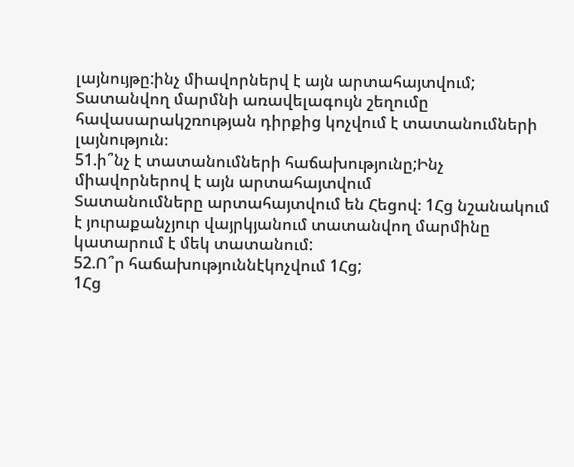լայնույթը:ինչ միավորներվ է այն արտահայտվում;
Տատանվող մարմնի առավելագույն շեղումը հավասարակշռության դիրքից կոչվում է տատանումների լայնություն։
51.ի՞նչ է տատանումների հաճախությունը;Ինչ միավորներով է այն արտահայտվում
Տատանումները արտահայտվում են Հեցով։ 1Հց նշանակում է յուրաքանչյուր վայրկյանում տատանվող մարմինը կատարում է մեկ տատանում:
52.Ո՞ր հաճախություննէկոչվում 1Հց;
1Հց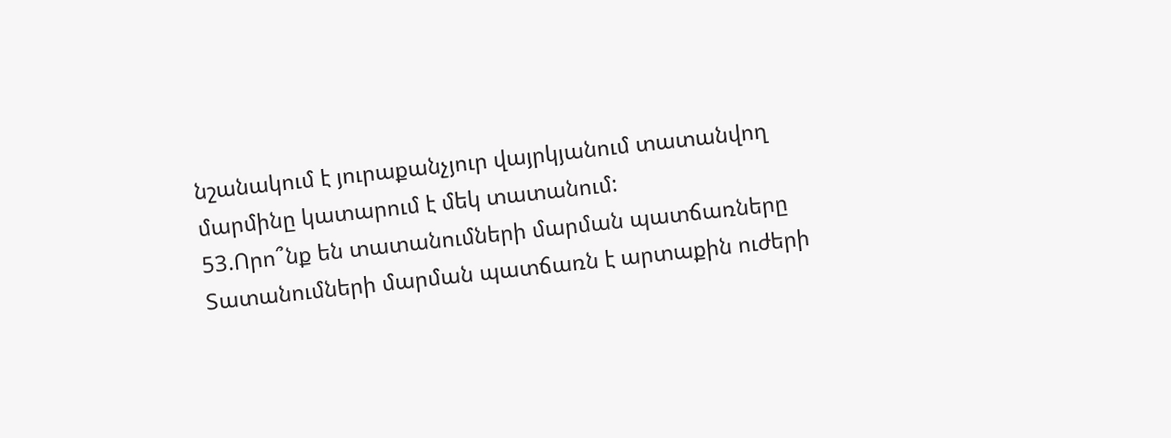նշանակում է յուրաքանչյուր վայրկյանում տատանվող մարմինը կատարում է մեկ տատանում:
53.Որո՞նք են տատանումների մարման պատճառները
Տատանումների մարման պատճառն է արտաքին ուժերի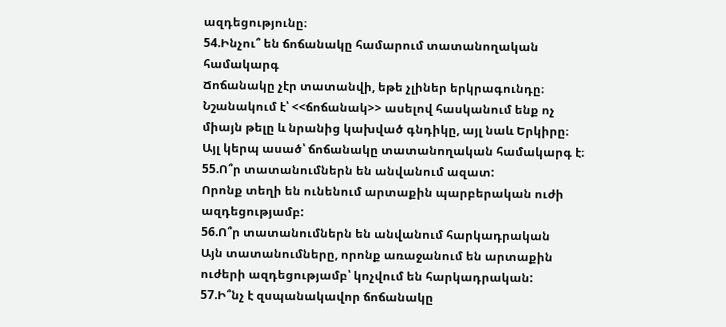ազդեցությունը։
54.Ինչու՞ են ճոճանակը համարում տատանողական համակարգ
Ճոճանակը չէր տատանվի, եթե չլիներ երկրագունդը։ Նշանակում է՝ <<ճոճանակ>> ասելով հասկանում ենք ոչ միայն թելը և նրանից կախված գնդիկը, այլ նաև Երկիրը։ Այլ կերպ ասած՝ ճոճանակը տատանողական համակարգ է։
55.Ո՞ր տատանումներն են անվանում ազատ:
Որոնք տեղի են ունենում արտաքին պարբերական ուժի ազդեցությամբ:
56.Ո՞ր տատանումներն են անվանում հարկադրական
Այն տատանումները, որոնք առաջանում են արտաքին ուժերի ազդեցությամբ՝ կոչվում են հարկադրական:
57.Ի՞նչ է զսպանակավոր ճոճանակը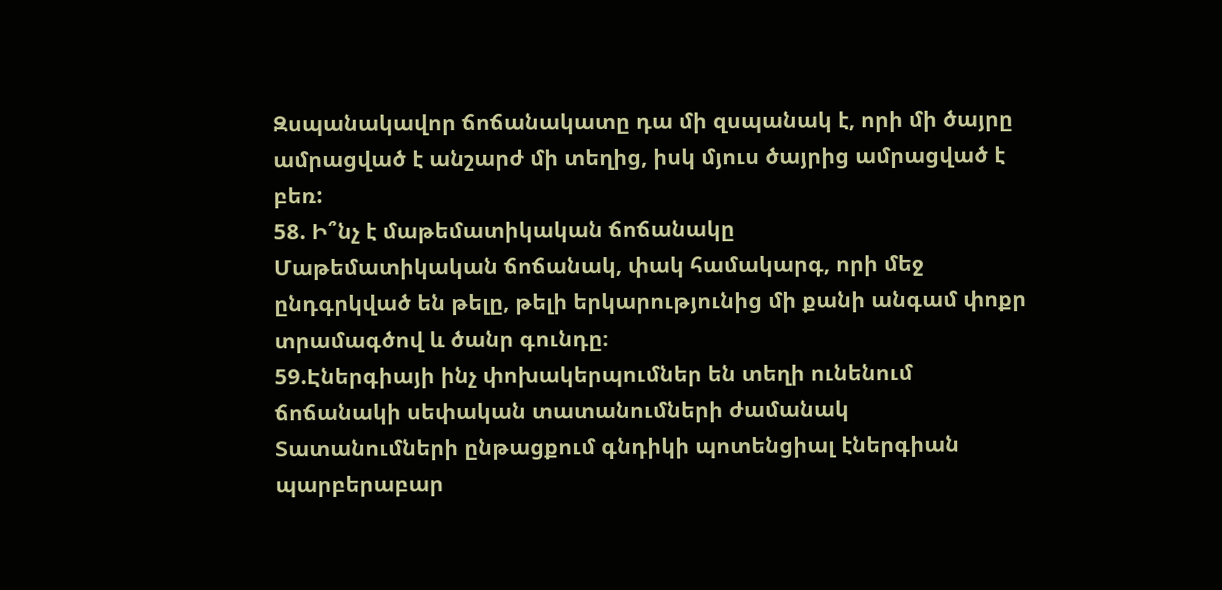Զսպանակավոր ճոճանակատը դա մի զսպանակ է, որի մի ծայրը ամրացված է անշարժ մի տեղից, իսկ մյուս ծայրից ամրացված է բեռ:
58. Ի՞նչ է մաթեմատիկական ճոճանակը
Մաթեմատիկական ճոճանակ, փակ համակարգ, որի մեջ ընդգրկված են թելը, թելի երկարությունից մի քանի անգամ փոքր տրամագծով և ծանր գունդը։
59.Էներգիայի ինչ փոխակերպումներ են տեղի ունենում ճոճանակի սեփական տատանումների ժամանակ
Տատանումների ընթացքում գնդիկի պոտենցիալ էներգիան պարբերաբար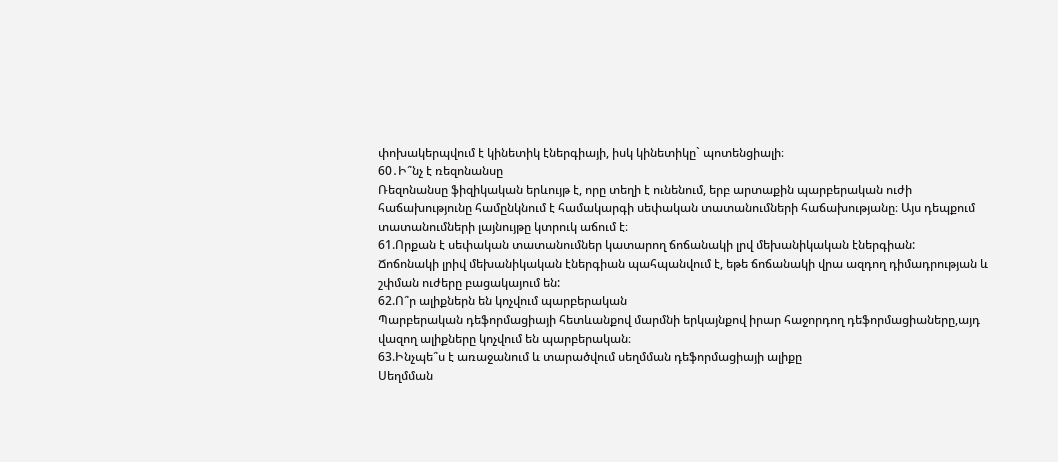փոխակերպվում է կինետիկ էներգիայի, իսկ կինետիկը` պոտենցիալի։
60․Ի՞նչ է ռեզոնանսը
Ռեզոնանսը ֆիզիկական երևույթ է, որը տեղի է ունենում, երբ արտաքին պարբերական ուժի հաճախությունը համընկնում է համակարգի սեփական տատանումների հաճախությանը։ Այս դեպքում տատանումների լայնույթը կտրուկ աճում է։
61.Որքան է սեփական տատանումներ կատարող ճոճանակի լրվ մեխանիկական էներգիան:
Ճոճոնակի լրիվ մեխանիկական էներգիան պահպանվում է, եթե ճոճանակի վրա ազդող դիմադրության և շփման ուժերը բացակայում են:
62.Ո՞ր ալիքներն են կոչվում պարբերական
Պարբերական դեֆորմացիայի հետևանքով մարմնի երկայնքով իրար հաջորդող դեֆորմացիաները,այդ վազող ալիքները կոչվում են պարբերական։
63.Ինչպե՞ս է առաջանում և տարածվում սեղմման դեֆորմացիայի ալիքը
Սեղմման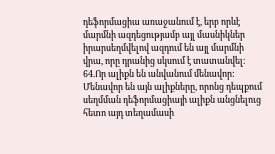դեֆորմացիա առաջանում է, երբ որևէ մարմնի ազդեցությամբ այլ մասնիկներ իրարսեղմվելով ազդում են այլ մարմնի վրա, որը դրանից սկսում է տատանվել։
64.Որ ալիքն են անվանում մենավոր:
Մենավոր են այն ալիքները, որոնց դեպքում սեղմման դեֆորմացիայի ալիքն անցնելուց հետո այդ տեղամասի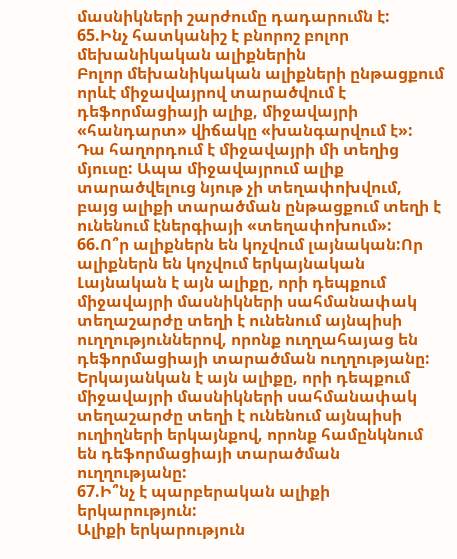մասնիկների շարժումը դադարումն է:
65.Ինչ հատկանիշ է բնորոշ բոլոր մեխանիկական ալիքներին
Բոլոր մեխանիկական ալիքների ընթացքում որևէ միջավայրով տարածվում է դեֆորմացիայի ալիք, միջավայրի «հանդարտ» վիճակը «խանգարվում է»: Դա հաղորդում է միջավայրի մի տեղից մյուսը: Ապա միջավայրում ալիք տարածվելուց նյութ չի տեղափոխվում, բայց ալիքի տարածման ընթացքում տեղի է ունենում էներգիայի «տեղափոխում»:
66.Ո՞ր ալիքներն են կոչվում լայնական:Որ ալիքներն են կոչվում երկայնական
Լայնական է այն ալիքը, որի դեպքում միջավայրի մասնիկների սահմանափակ տեղաշարժը տեղի է ունենում այնպիսի ուղղություններով, որոնք ուղղահայաց են դեֆորմացիայի տարածման ուղղությանը:
Երկայանկան է այն ալիքը, որի դեպքում միջավայրի մասնիկների սահմանափակ տեղաշարժը տեղի է ունենում այնպիսի ուղիղների երկայնքով, որոնք համընկնում են դեֆորմացիայի տարածման ուղղությանը:
67.Ի՞նչ է պարբերական ալիքի երկարություն:
Ալիքի երկարություն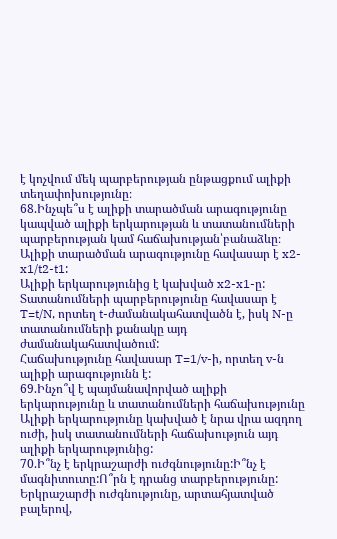է կոչվում մեկ պարբերության ընթացքում ալիքի տեղափոխությունը։
68.Ինչպե՞ս է ալիքի տարածման արագությունը կապված ալիքի երկարության և տատանումների պարբերության կամ հաճախության՝բանաձևը։
Ալիքի տարածման արագությունը հավասար է x2-x1/t2-t1:
Ալիքի երկարությունից է կախված x2-x1-ը:
Տատանումների պարբերությունը հավասար է T=t/N, որտեղ t-ժամանակահատվածն է, իսկ N-ը տատանումների քանակը այդ ժամանակահատվածում:
Հաճախությունը հավասար T=1/v-ի, որտեղ v-ն ալիքի արագությունն է:
69.Ինչո՞վ է պայմանավորված ալիքի երկարությունը և տատանումների հաճախությունը
Ալիքի երկարությունը կախված է նրա վրա ազդող ուժի, իսկ տատանումների հաճախություն այդ ալիքի երկարությունից:
70.Ի՞նչ է երկրաշարժի ուժգնությունը:Ի՞նչ է մագնիտուտը:Ո՞րն է դրանց տարբերությունը:
Երկրաշարժի ուժգնությունը, արտահյատված բալերով,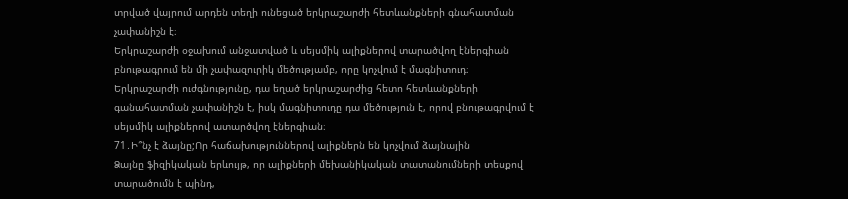տրված վայրում արդեն տեղի ունեցած երկրաշարժի հետևանքների գնահատման չափանիշն է։
Երկրաշարժի օջախում անջատված և սեյսմիկ ալիքներով տարածվող էներգիան բնութագրում են մի չափազուրիկ մեծությամբ, որը կոչվում է մագնիտուդ։
Երկրաշարժի ուժգնությունը, դա եղած երկրաշարժից հետո հետևանքների գանահատման չափանիշն է, իսկ մագնիտուդը դա մեծություն է, որով բնութագրվում է սեյսմիկ ալիքներով ատարծվող էներգիան։
71․Ի՞նչ է ձայնը;Որ հաճախություններով ալիքներն են կոչվում ձայնային
Ձայնը ֆիզիկական երևույթ, որ ալիքների մեխանիկական տատանումների տեսքով տարածումն է պինդ,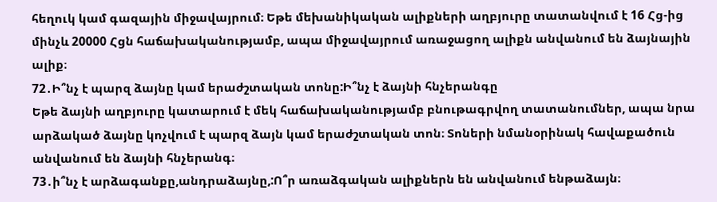հեղուկ կամ գազային միջավայրում։ Եթե մեխանիկական ալիքների աղբյուրը տատանվում է 16 Հց-ից մինչև 20000 Հցն հաճախականությամբ, ապա միջավայրում առաջացող ալիքն անվանում են ձայնային ալիք։
72․Ի՞նչ է պարզ ձայնը կամ երաժշտական տոնը:Ի՞նչ է ձայնի հնչերանգը
Եթե ձայնի աղբյուրը կատարում է մեկ հաճախականությամբ բնութագրվող տատանումներ, ապա նրա արձակած ձայնը կոչվում է պարզ ձայն կամ երաժշտական տոն։ Տոների նմանօրինակ հավաքածուն անվանում են ձայնի հնչերանգ։
73․ի՞նչ է արձագանքը,անդրաձայնը,:Ո՞ր առաձգական ալիքներն են անվանում ենթաձայն։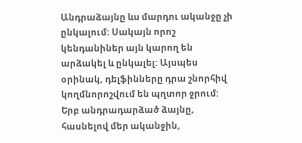Անդրաձայնը ևս մարդու ականջը չի ընկալում: Սակայն որոշ կենդանիներ այն կարող են արձակել և ընկալել: Այսպես օրինակ, դելֆինները դրա շնորհիվ կողմնորոշվում են պղտոր ջրում: Երբ անդրադարձած ձայնը, հասնելով մեր ականջին,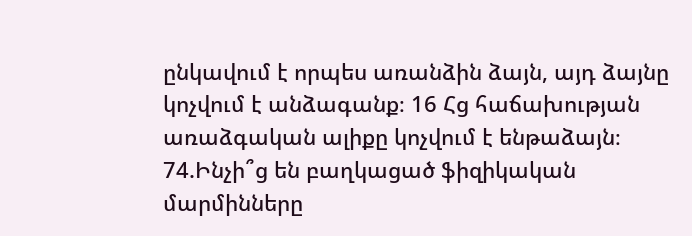ընկավում է որպես առանձին ձայն, այդ ձայնը կոչվում է անձագանք։ 16 Հց հաճախության առաձգական ալիքը կոչվում է ենթաձայն։
74.Ինչի՞ց են բաղկացած ֆիզիկական մարմինները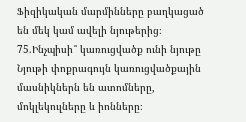Ֆիզիկական մարմինները բաղկացած են մեկ կամ ավելի նյութերից։
75.Ինչպիսի՞ կառուցվածք ունի նյութը
Նյութի փոքրագույն կառուցվածքային մասնիկներն են ատոմները, մոկլեկուլները և իոնները։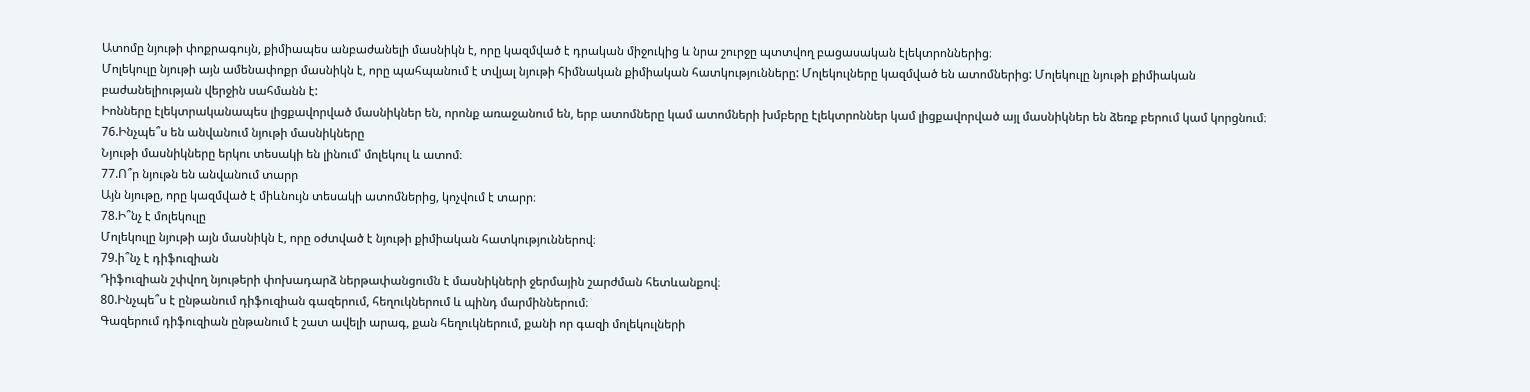Ատոմը նյութի փոքրագույն, քիմիապես անբաժանելի մասնիկն է, որը կազմված է դրական միջուկից և նրա շուրջը պտտվող բացասական էլեկտրոններից։
Մոլեկուլը նյութի այն ամենափոքր մասնիկն է, որը պահպանում է տվյալ նյութի հիմնական քիմիական հատկությունները: Մոլեկուլները կազմված են ատոմներից: Մոլեկուլը նյութի քիմիական բաժանելիության վերջին սահմանն է:
Իոնները էլեկտրականապես լիցքավորված մասնիկներ են, որոնք առաջանում են, երբ ատոմները կամ ատոմների խմբերը էլեկտրոններ կամ լիցքավորված այլ մասնիկներ են ձեռք բերում կամ կորցնում։
76.Ինչպե՞ս են անվանում նյութի մասնիկները
Նյութի մասնիկները երկու տեսակի են լինում՝ մոլեկուլ և ատոմ։
77.Ո՞ր նյութն են անվանում տարր
Այն նյութը, որը կազմված է միևնույն տեսակի ատոմներից, կոչվում է տարր։
78.Ի՞նչ է մոլեկուլը
Մոլեկուլը նյութի այն մասնիկն է, որը օժտված է նյութի քիմիական հատկություններով։
79.ի՞նչ է դիֆուզիան
Դիֆուզիան շփվող նյութերի փոխադարձ ներթափանցումն է մասնիկների ջերմային շարժման հետևանքով։
80.Ինչպե՞ս է ընթանում դիֆուզիան գազերում, հեղուկներում և պինդ մարմիններում։
Գազերում դիֆուզիան ընթանում է շատ ավելի արագ, քան հեղուկներում, քանի որ գազի մոլեկուլների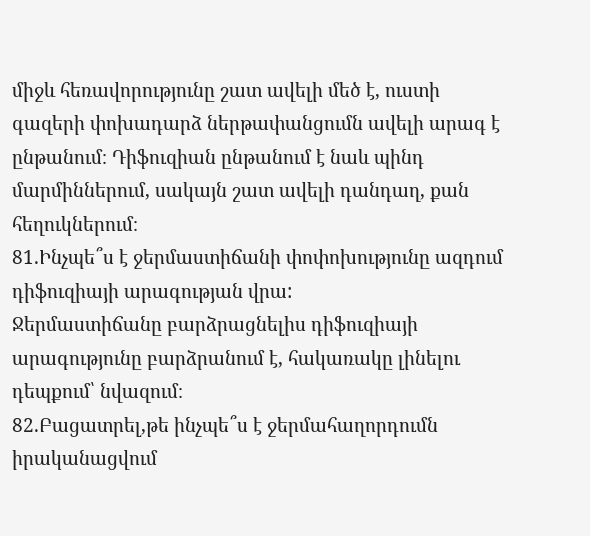միջև հեռավորությունը շատ ավելի մեծ է, ուստի գազերի փոխադարձ ներթափանցումն ավելի արագ է ընթանում։ Դիֆուզիան ընթանում է նաև պինդ մարմիններում, սակայն շատ ավելի դանդաղ, քան հեղուկներում։
81.Ինչպե՞ս է ջերմաստիճանի փոփոխությունը ազդում դիֆուզիայի արագության վրա:
Ջերմաստիճանը բարձրացնելիս դիֆուզիայի արագությունը բարձրանում է, հակառակը լինելու դեպքում՝ նվազում։
82.Բացատրել,թե ինչպե՞ս է ջերմահաղորդումն իրականացվում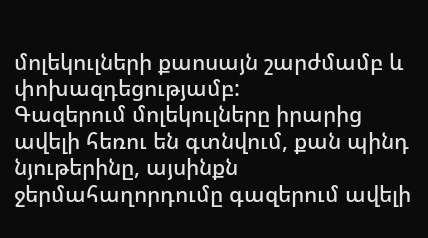մոլեկուլների քաոսայն շարժմամբ և փոխազդեցությամբ:
Գազերում մոլեկուլները իրարից ավելի հեռու են գտնվում, քան պինդ նյութերինը, այսինքն ջերմահաղորդումը գազերում ավելի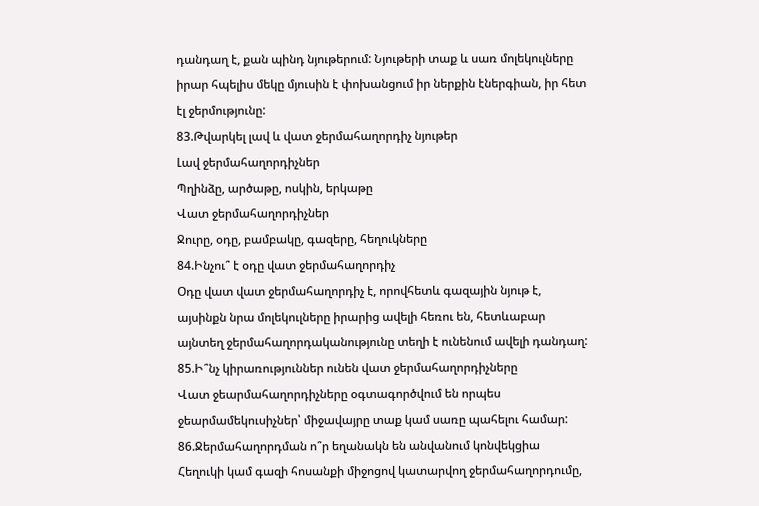դանդաղ է, քան պինդ նյութերում: Նյութերի տաք և սառ մոլեկուլները իրար հպելիս մեկը մյուսին է փոխանցում իր ներքին էներգիան, իր հետ էլ ջերմությունը:
83.Թվարկել լավ և վատ ջերմահաղորդիչ նյութեր
Լավ ջերմահաղորդիչներ
Պղինձը, արծաթը, ոսկին, երկաթը
Վատ ջերմահաղորդիչներ
Ջուրը, օդը, բամբակը, գազերը, հեղուկները
84.Ինչու՞ է օդը վատ ջերմահաղորդիչ
Օդը վատ վատ ջերմահաղորդիչ է, որովհետև գազային նյութ է, այսինքն նրա մոլեկուլները իրարից ավելի հեռու են, հետևաբար այնտեղ ջերմահաղորդականությունը տեղի է ունենում ավելի դանդաղ:
85.Ի՞նչ կիրառություններ ունեն վատ ջերմահաղորդիչները
Վատ ջեարմահաղորդիչները օգտագործվում են որպես ջեարմամեկուսիչներ՝ միջավայրը տաք կամ սառը պահելու համար:
86.Ջերմահաղորդման ո՞ր եղանակն են անվանում կոնվեկցիա
Հեղուկի կամ գազի հոսանքի միջոցով կատարվող ջերմահաղորդումը,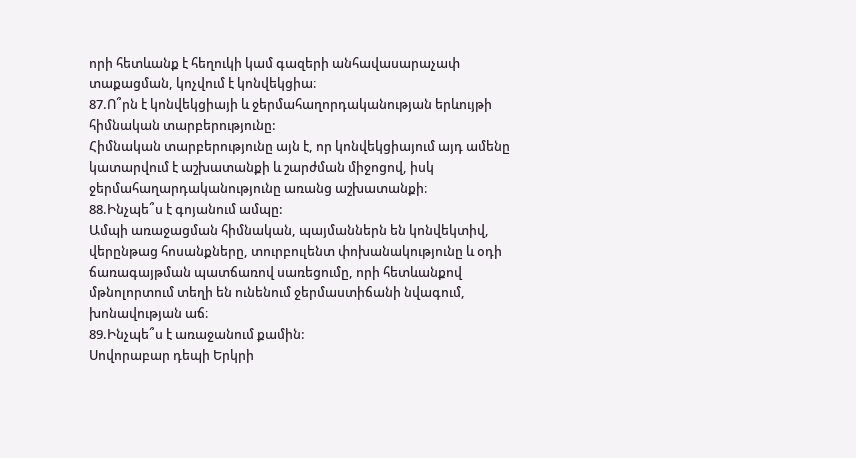որի հետևանք է հեղուկի կամ գազերի անհավասարաչափ տաքացման, կոչվում է կոնվեկցիա։
87.Ո՞րն է կոնվեկցիայի և ջերմահաղորդականության երևույթի հիմնական տարբերությունը:
Հիմնական տարբերությունը այն է, որ կոնվեկցիայում այդ ամենը կատարվում է աշխատանքի և շարժման միջոցով, իսկ ջերմահաղարդականությունը առանց աշխատանքի։
88.Ինչպե՞ս է գոյանում ամպը:
Ամպի առաջացման հիմնական, պայմաններն են կոնվեկտիվ, վերընթաց հոսանքները, տուրբուլենտ փոխանակությունը և օդի ճառագայթման պատճառով սառեցումը, որի հետևանքով մթնոլորտում տեղի են ունենում ջերմաստիճանի նվագում, խոնավության աճ։
89.Ինչպե՞ս է առաջանում քամին:
Սովորաբար դեպի Երկրի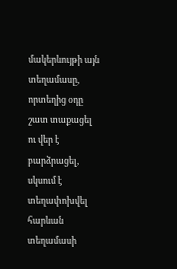մակերևույթի այն տեղամասը, որտեղից օդը շատ տաքացել ու վեր է բարձրացել, սկսում է տեղափոխվել հարևան տեղամասի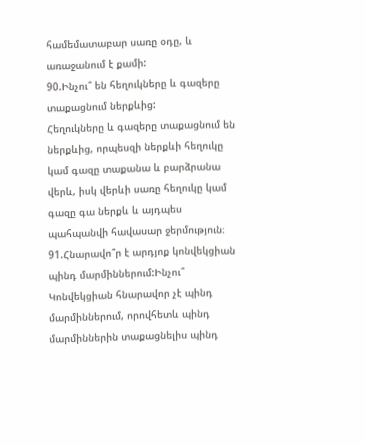համեմատաբար սառը օդը, և առաջանում է քամի:
90.Ինչու՞ են հեղուկները և գազերը տաքացնում ներքևից:
Հեղուկները և գազերը տաքացնում են ներքևից, որպեսզի ներքևի հեղուկը կամ գազը տաքանա և բարձրանա վերև, իսկ վերևի սառը հեղուկը կամ գազը գա ներքև և այդպես պահպանվի հավասար ջերմություն։
91.Հնարավո՞ր է արդյոք կոնվեկցիան պինդ մարմիններում:Ինչու՞
Կոնվեկցիան հնարավոր չէ պինդ մարմիններում, որովհետև պինդ մարմիններին տաքացնելիս պինդ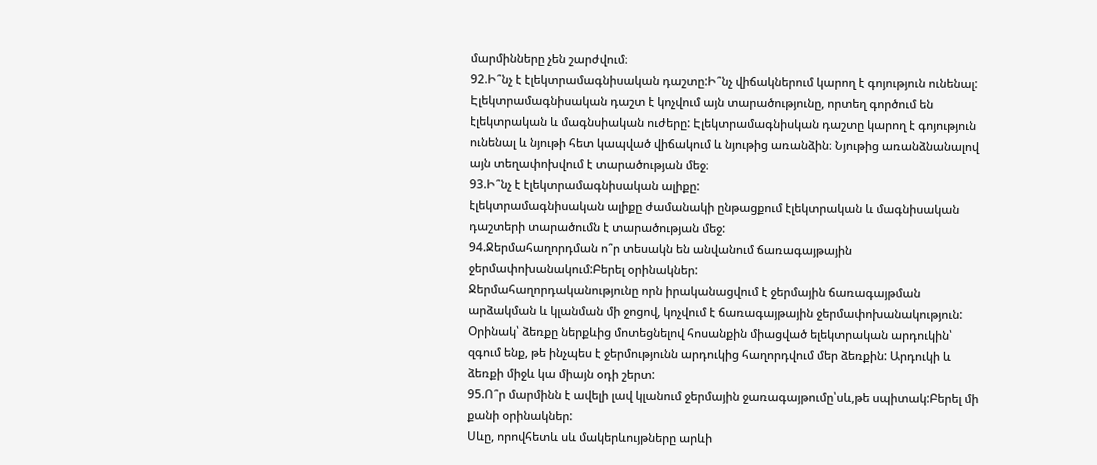մարմինները չեն շարժվում։
92.Ի՞նչ է էլեկտրամագնիսական դաշտը:Ի՞նչ վիճակներում կարող է գոյություն ունենալ:
Էլեկտրամագնիսական դաշտ է կոչվում այն տարածությունը, որտեղ գործում են էլեկտրական և մագնսիական ուժերը: Էլեկտրամագնիսկան դաշտը կարող է գոյություն ունենալ և նյութի հետ կապված վիճակում և նյութից առանձին։ Նյութից առանձնանալով այն տեղափոխվում է տարածության մեջ։
93.Ի՞նչ է էլեկտրամագնիսական ալիքը:
էլեկտրամագնիսական ալիքը ժամանակի ընթացքում էլեկտրական և մագնիսական դաշտերի տարածումն է տարածության մեջ:
94.Ջերմահաղորդման ո՞ր տեսակն են անվանում ճառագայթային ջերմափոխանակում:Բերել օրինակներ:
Ջերմահաղորդականությունը որն իրականացվում է ջերմային ճառագայթման արձակման և կլանման մի ջոցով, կոչվում է ճառագայթային ջերմափոխանակություն:
Օրինակ՝ ձեռքը ներքևից մոտեցնելով հոսանքին միացված ելեկտրական արդուկին՝ զգում ենք, թե ինչպես է ջերմությունն արդուկից հաղորդվում մեր ձեռքին: Արդուկի և ձեռքի միջև կա միայն օդի շերտ:
95.Ո՞ր մարմինն է ավելի լավ կլանում ջերմային ջառագայթումը՝սև,թե սպիտակ:Բերել մի քանի օրինակներ:
Սևը, որովհետև սև մակերևույթները արևի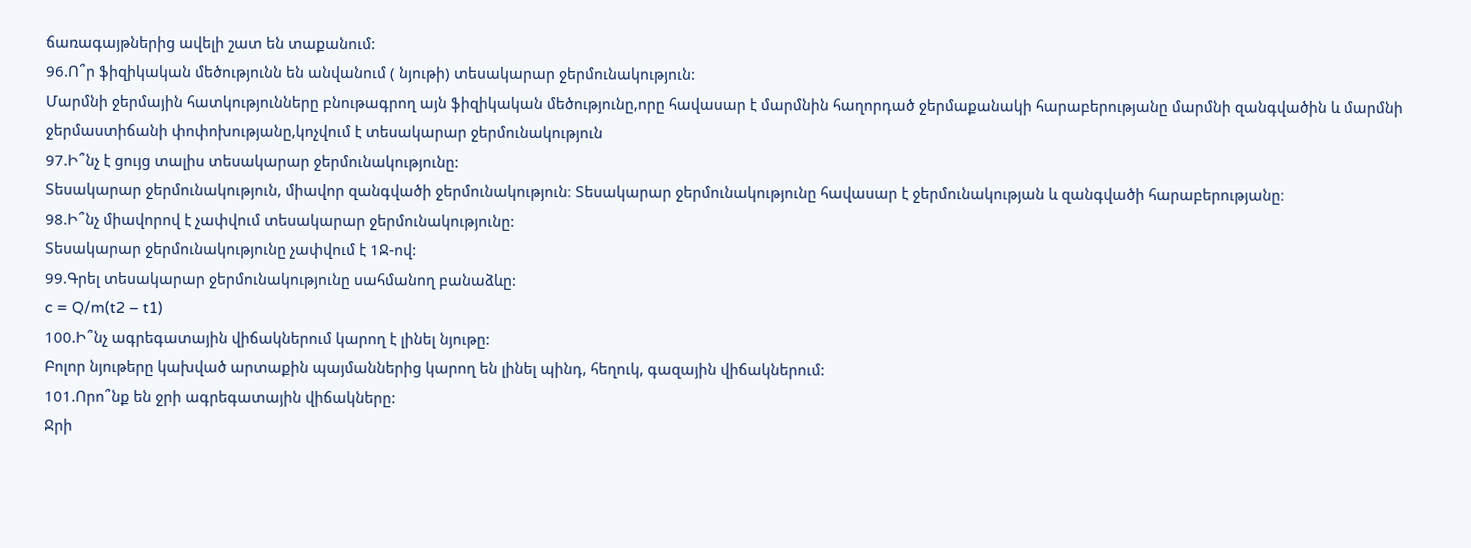ճառագայթներից ավելի շատ են տաքանում:
96.Ո՞ր ֆիզիկական մեծությունն են անվանում ( նյութի) տեսակարար ջերմունակություն:
Մարմնի ջերմային հատկությունները բնութագրող այն ֆիզիկական մեծությունը,որը հավասար է մարմնին հաղորդած ջերմաքանակի հարաբերությանը մարմնի զանգվածին և մարմնի ջերմաստիճանի փոփոխությանը,կոչվում է տեսակարար ջերմունակություն
97.Ի՞նչ է ցույց տալիս տեսակարար ջերմունակությունը:
Տեսակարար ջերմունակություն, միավոր զանգվածի ջերմունակություն։ Տեսակարար ջերմունակությունը հավասար է ջերմունակության և զանգվածի հարաբերությանը։
98.Ի՞նչ միավորով է չափվում տեսակարար ջերմունակությունը:
Տեսակարար ջերմունակությունը չափվում է 1Ջ-ով:
99.Գրել տեսակարար ջերմունակությունը սահմանող բանաձևը:
c = Q/m(t2 – t1)
100.Ի՞նչ ագրեգատային վիճակներում կարող է լինել նյութը:
Բոլոր նյութերը կախված արտաքին պայմաններից կարող են լինել պինդ, հեղուկ, գազային վիճակներում:
101.Որո՞նք են ջրի ագրեգատային վիճակները:
Ջրի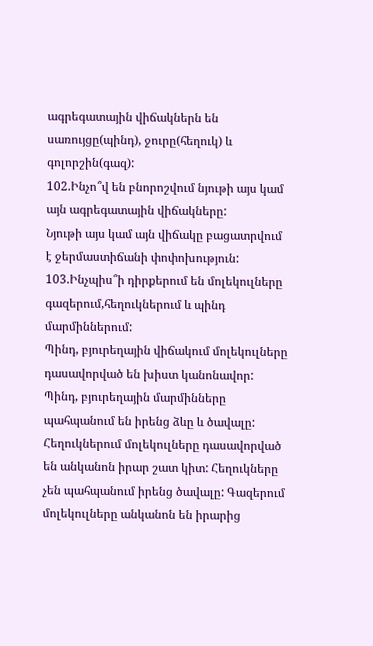ագրեգատային վիճակներն են սառույցը(պինդ), ջուրը(հեղուկ) և գոլորշին(գազ):
102.Ինչո՞վ են բնորոշվում նյութի այս կամ այն ագրեգատային վիճակները:
Նյութի այս կամ այն վիճակը բացատրվում է ջերմաստիճանի փոփոխություն:
103.Ինչպիս՞ի դիրքերում են մոլեկուլները գազերում,հեղուկներում և պինդ մարմիններում:
Պինդ, բյուրեղային վիճակում մոլեկուլները դասավորված են խիստ կանոնավոր: Պինդ, բյուրեղային մարմինները պահպանում են իրենց ձևը և ծավալը: Հեղուկներում մոլեկուլները դասավորված են անկանոն իրար շատ կիտ: Հեղուկները չեն պահպանում իրենց ծավալը: Գազերում մոլեկուլները անկանոն են իրարից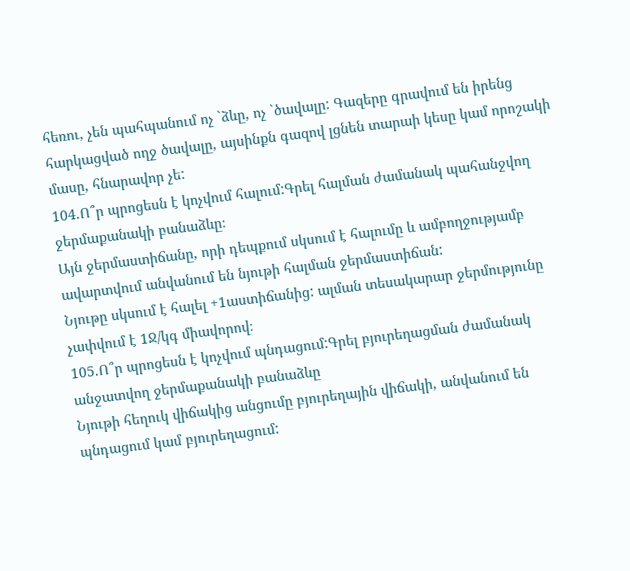հեռու, չեն պահպանում ոչ `ձևը, ոչ `ծավալը: Գազերը գրավում են իրենց հարկացված ողջ ծավալը, այսինքն գազով լցնեն տարաի կեսը կամ որոշակի մասը, հնարավոր չե:
104.Ո՞ր պրոցեսն է կոչվում հալում:Գրել հալման ժամանակ պահանջվող ջերմաքանակի բանաձևը։
Այն ջերմաստիճանը, որի դեպքում սկսում է հալումը և ամբողջությամբ ավարտվում անվանում են նյութի հալման ջերմաստիճան:
Նյութը սկսում է հալել +1աստիճանից: ալման տեսակարար ջերմությունը չափվում է 1Ջ/կգ միավորով։
105.Ո՞ր պրոցեսն է կոչվում պնդացում:Գրել բյուրեղացման ժամանակ անջատվող ջերմաքանակի բանաձևը
Նյութի հեղուկ վիճակից անցումը բյուրեղային վիճակի, անվանում են պնդացում կամ բյուրեղացում: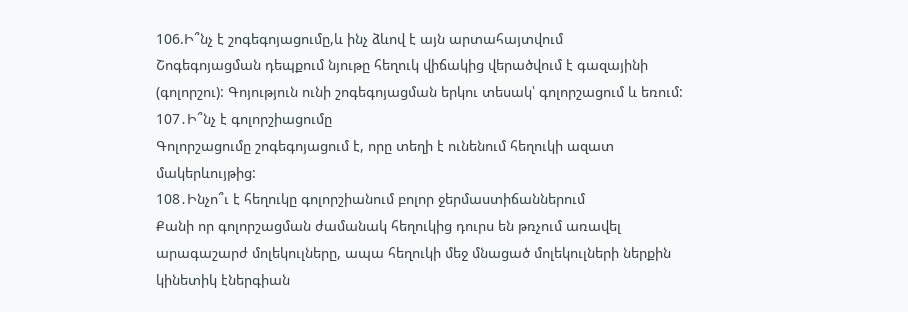106.Ի՞նչ է շոգեգոյացումը,և ինչ ձևով է այն արտահայտվում
Շոգեգոյացման դեպքում նյութը հեղուկ վիճակից վերածվում է գազայինի (գոլորշու): Գոյություն ունի շոգեգոյացման երկու տեսակ՝ գոլորշացում և եռում:
107․Ի՞նչ է գոլորշիացումը
Գոլորշացումը շոգեգոյացում է, որը տեղի է ունենում հեղուկի ազատ մակերևույթից:
108․Ինչո՞ւ է հեղուկը գոլորշիանում բոլոր ջերմաստիճաններում
Քանի որ գոլորշացման ժամանակ հեղուկից դուրս են թռչում առավել արագաշարժ մոլեկուլները, ապա հեղուկի մեջ մնացած մոլեկուլների ներքին կինետիկ էներգիան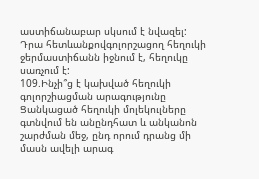աստիճանաբար սկսում է նվազել: Դրա հետևանքովգոլորշացող հեղուկի ջերմաստիճանն իջնում է, հեղուկը սառչում է:
109.Ինչի՞ց է կախված հեղուկի գոլորշիացման արագությունը
Ցանկացած հեղուկի մոլեկուլները գտնվում են անընդհատ և անկանոն շարժման մեջ, ընդ որում դրանց մի մասն ավելի արագ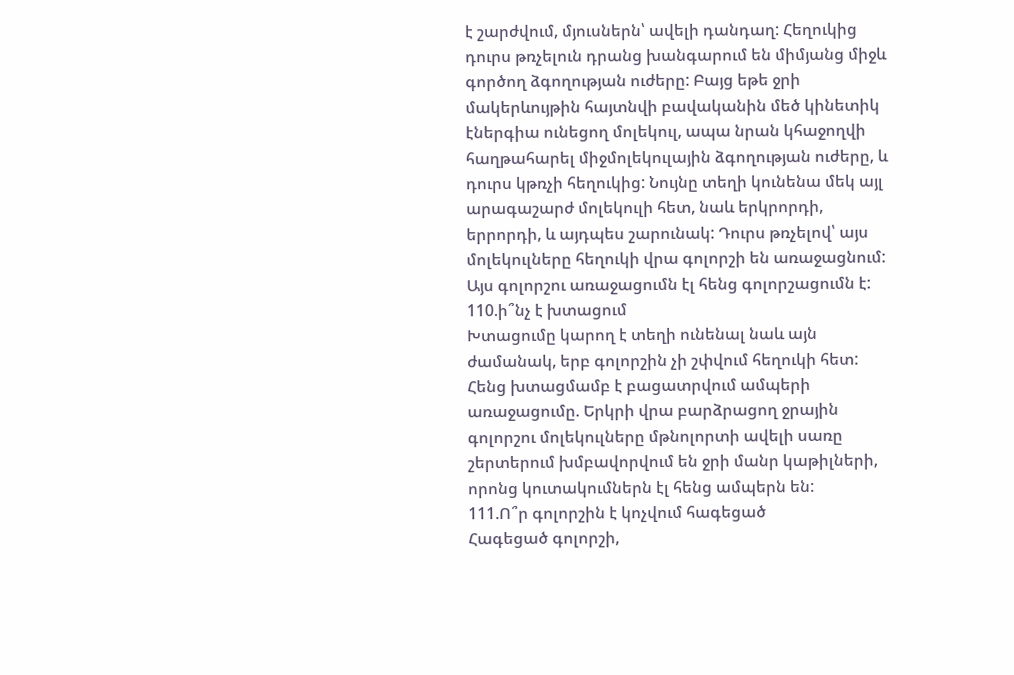է շարժվում, մյուսներն՝ ավելի դանդաղ: Հեղուկից դուրս թռչելուն դրանց խանգարում են միմյանց միջև գործող ձգողության ուժերը: Բայց եթե ջրի մակերևույթին հայտնվի բավականին մեծ կինետիկ էներգիա ունեցող մոլեկուլ, ապա նրան կհաջողվի հաղթահարել միջմոլեկուլային ձգողության ուժերը, և դուրս կթռչի հեղուկից: Նույնը տեղի կունենա մեկ այլ արագաշարժ մոլեկուլի հետ, նաև երկրորդի, երրորդի, և այդպես շարունակ: Դուրս թռչելով՝ այս մոլեկուլները հեղուկի վրա գոլորշի են առաջացնում: Այս գոլորշու առաջացումն էլ հենց գոլորշացումն է:
110.ի՞նչ է խտացում
Խտացումը կարող է տեղի ունենալ նաև այն ժամանակ, երբ գոլորշին չի շփվում հեղուկի հետ: Հենց խտացմամբ է բացատրվում ամպերի առաջացումը. Երկրի վրա բարձրացող ջրային գոլորշու մոլեկուլները մթնոլորտի ավելի սառը շերտերում խմբավորվում են ջրի մանր կաթիլների, որոնց կուտակումներն էլ հենց ամպերն են:
111.Ո՞ր գոլորշին է կոչվում հագեցած
Հագեցած գոլորշի,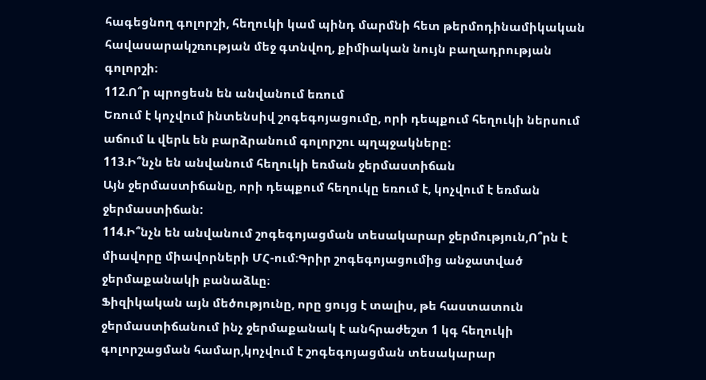հագեցնող գոլորշի, հեղուկի կամ պինդ մարմնի հետ թերմոդինամիկական հավասարակշռության մեջ գտնվող, քիմիական նույն բաղադրության գոլորշի։
112.Ո՞ր պրոցեսն են անվանում եռում
Եռում է կոչվում ինտենսիվ շոգեգոյացումը, որի դեպքում հեղուկի ներսում աճում և վերև են բարձրանում գոլորշու պղպջակները:
113.Ի՞նչն են անվանում հեղուկի եռման ջերմաստիճան
Այն ջերմաստիճանը, որի դեպքում հեղուկը եռում է, կոչվում է եռման ջերմաստիճան:
114.Ի՞նչն են անվանում շոգեգոյացման տեսակարար ջերմություն,Ո՞րն է միավորը միավորների ՄՀ-ում։Գրիր շոգեգոյացումից անջատված ջերմաքանակի բանաձևը։
Ֆիզիկական այն մեծությունը, որը ցույց է տալիս, թե հաստատուն ջերմաստիճանում ինչ ջերմաքանակ է անհրաժեշտ 1 կգ հեղուկի գոլորշացման համար,կոչվում է շոգեգոյացման տեսակարար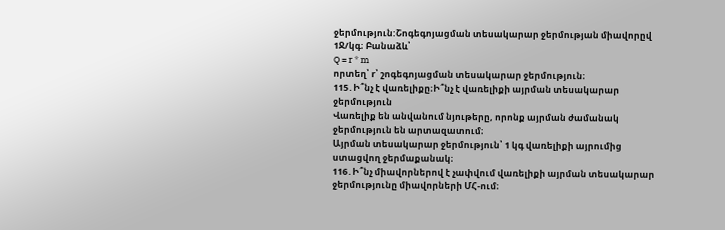ջերմություն:Շոգեգոյացման տեսակարար ջերմության միավորըվ 1Ջ/կգ։ Բանաձև՝
Q = r * m
որտեղ՝ r՝ շոգեգոյացման տեսակարար ջերմություն։
115․Ի՞նչ է վառելիքը։Ի՞նչ է վառելիքի այրման տեսակարար ջերմություն
Վառելիք են անվանում նյութերը, որոնք այրման ժամանակ ջերմություն են արտազատում։
Այրման տեսակարար ջերմություն՝ 1 կգ վառելիքի այրումից ստացվող ջերմաքանակ։
116․Ի՞նչ միավորներով է չափվում վառելիքի այրման տեսակարար ջերմությունը միավորների ՄՀ-ում։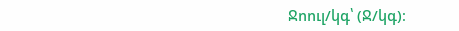Ջոուլ/կգ՝ (Ջ/կգ)։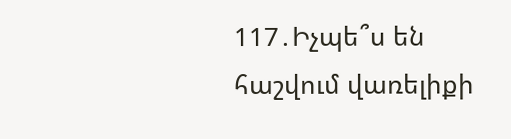117․Իչպե՞ս են հաշվում վառելիքի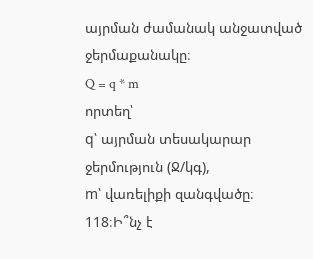այրման ժամանակ անջատված ջերմաքանակը։
Q = q * m
որտեղ՝
q՝ այրման տեսակարար ջերմություն (Ջ/կգ),
m՝ վառելիքի զանգվածը։
118։Ի՞նչ է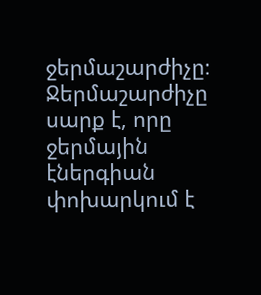ջերմաշարժիչը։
Ջերմաշարժիչը սարք է, որը ջերմային էներգիան փոխարկում է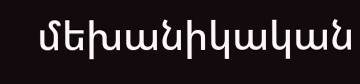մեխանիկական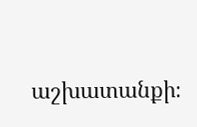աշխատանքի։